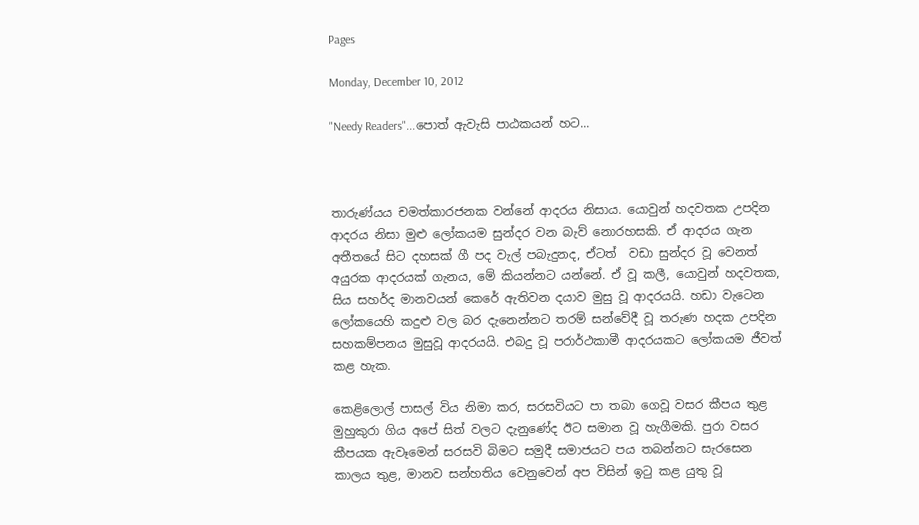Pages

Monday, December 10, 2012

"Needy Readers"...පොත් ඇවැසි පාඨකයන් හට...



තාරුණ්යය චමත්කාරජනක වන්නේ ආදරය නිසාය. යොවුන් හදවතක උපදින ආදරය නිසා මුළු ලෝකයම සුන්දර වන බැව් නොරහසකි. ඒ ආදරය ගැන අතීතයේ සිට දහසක් ගී පද වැල් පබැදුනද, ඒටත්  වඩා සුන්දර වූ වෙනත් අයුරක ආදරයක් ගැනය, මේ කියන්නට යන්නේ. ඒ වූ කලී, යොවුන් හදවතක, සිය සහර්ද මානවයන් කෙරේ ඇතිවන දයාව මුසු වූ ආදරයයි. හඩා වැටෙන ලෝකයෙහි කදුළු වල බර දැනෙන්නට තරම් සන්වේදී වූ තරුණ හදක උපදින සහකම්පනය මුසුවූ ආදරයයි. එබදු වූ පරාර්ථකාමී ආදරයකට ලෝකයම ජීවත් කළ හැක.

කෙළිලොල් පාසල් විය නිමා කර, සරසවියට පා තබා ගෙවූ වසර කීපය තුළ මුහුකුරා ගිය අපේ සිත් වලට දැනුණේද ඊට සමාන වූ හැගීමකි. පුරා වසර කීපයක ඇවෑමෙන් සරසවි බිමට සමුදී සමාජයට පය තබන්නට සැරසෙන කාලය තුළ, මානව සන්හතිය වෙනුවෙන් අප විසින් ඉටු කළ යුතු වූ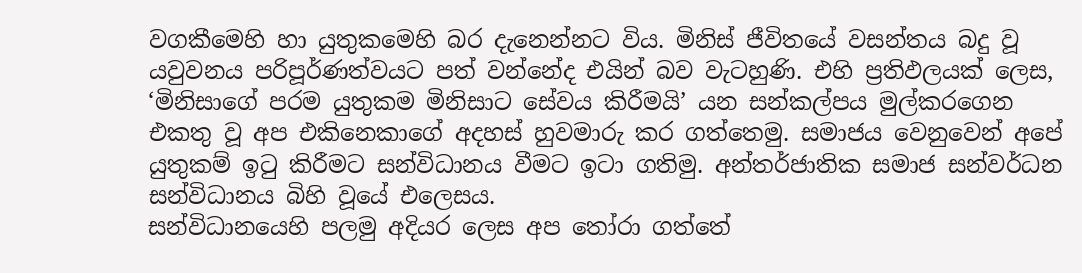වගකීමෙහි හා යුතුකමෙහි බර දැනෙන්නට විය. මිනිස් ජීවිතයේ වසන්තය බදු වූ යවුවනය පරිපූර්ණත්වයට පත් වන්නේද එයින් බව වැටහුණි. එහි ප්‍රතිඵලයක් ලෙස, ‘මිනිසාගේ පරම යුතුකම මිනිසාට සේවය කිරීමයි’ යන සන්කල්පය මුල්කරගෙන එකතු වූ අප එකිනෙකාගේ අදහස් හුවමාරු කර ගත්තෙමු. සමාජය වෙනුවෙන් අපේ යුතුකම් ඉටු කිරීමට සන්විධානය වීමට ඉටා ගතිමු. අන්තර්ජාතික සමාජ සන්වර්ධන සන්විධානය බිහි වූයේ එලෙසය.
සන්විධානයෙහි පලමු අදියර ලෙස අප තෝරා ගත්තේ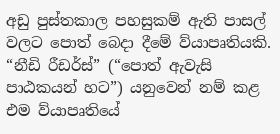අඩු පුස්තකාල පහසුකම් ඇති පාසල් වලට පොත් බෙදා දීමේ ව්යාපෘතියකි. “නීඩි රීඩර්ස්” (“පොත් ඇවැසි පාඨකයන් හට”) යනුවෙන් නම් කළ එම ව්යාපෘතියේ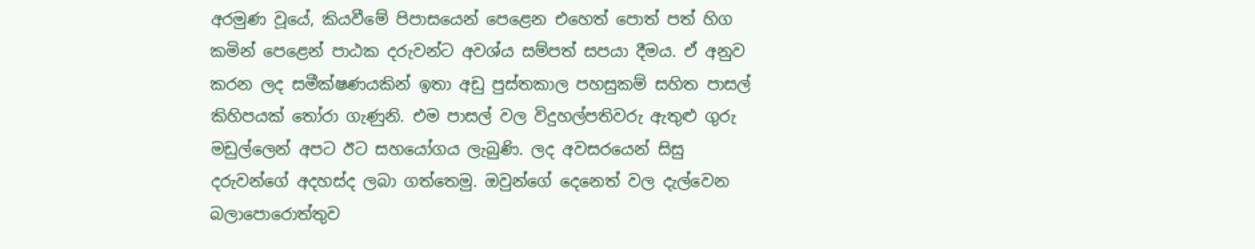අරමුණ වූයේ, කියවීමේ පිපාසයෙන් පෙළෙන එහෙත් පොත් පත් හිග කමින් පෙළෙන් පාඨක දරුවන්ට අවශ්ය සම්පත් සපයා දීමය. ඒ අනුව කරන ලද සමීක්ෂණයකින් ඉතා අඩු පුස්තකාල පහසුකම් සහිත පාසල් කිහිපයක් තෝරා ගැණුනි. එම පාසල් වල විදුහල්පතිවරු ඇතුළු ගුරු මඩුල්ලෙන් අපට ඊට සහයෝගය ලැබුණි. ලද අවසරයෙන් සිසු දරුවන්ගේ අදහස්ද ලබා ගත්තෙමු. ඔවුන්ගේ දෙනෙත් වල දැල්වෙන බලාපොරොත්තුව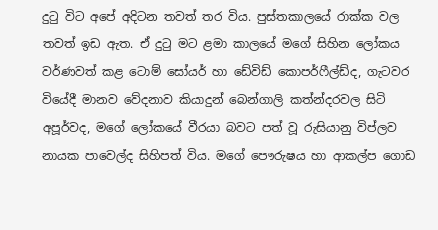දුටු විට අපේ අදිටන තවත් තර විය. පුස්තකාලයේ රාක්ක වල තවත් ඉඩ ඇත. ඒ දුටු මට ළමා කාලයේ මගේ සිහින ලෝකය වර්ණවත් කළ ටොම් සෝයර් හා ඩේවිඩ් කොපර්ෆීල්ඩ්ද, ගැටවර වියේදී මානව වේදනාව කියාදුන් බෙන්ගාලි කත්න්දරවල සිටි අපූර්වද, මගේ ලෝකයේ වීරයා බවට පත් වූ රුසියානු විප්ලව නායක පාවෙල්ද සිහිපත් විය. මගේ පෞරුෂය හා ආකල්ප ගොඩ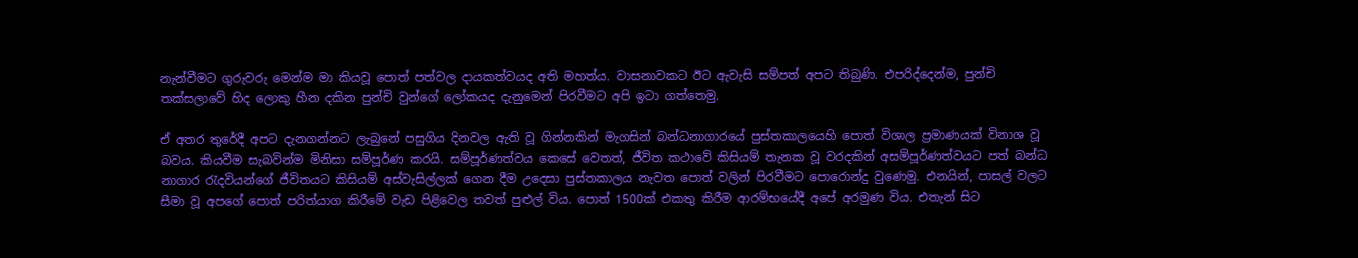නැන්වීමට ගුරුවරු මෙන්ම මා කියවූ පොත් පත්වල දායකත්වයද අති මහත්ය. වාසනාවකට ඊට ඇවැසි සම්පත් අපට තිබුණි. එපරිද්දෙන්ම, පුන්චි තක්සලාවේ හිද ලොකු හීන දකින පුන්චි වුන්ගේ ලෝකයද දැනුමෙන් පිරවීමට අපි ඉටා ගත්තෙමු.

ඒ අතර තුරේදී අපට දැනගන්නට ලැබුනේ පසුගිය දිනවල ඇති වූ ගින්නකින් මැගසින් බන්ධනාගාරයේ පුස්තකාලයෙහි පොත් විශාල ප්‍රමාණයක් විනාශ වූ බවය. කියවීම සැබවින්ම මිනිසා සම්පූර්ණ කරයි. සම්පූර්ණත්වය කෙසේ වෙතත්, ජීවිත කථාවේ කිසියම් තැනක වූ වරදකින් අසම්පූර්ණත්වයට පත් බන්ධ නාගාර රැදවියන්ගේ ජීවිතයට කිසියම් අස්වැසිල්ලක් ගෙන දීම උදෙසා පුස්තකාලය නැවත පොත් වලින් පිරවීමට පොරොන්දු වුණෙමු. එනයින්, පාසල් වලට සීමා වූ අපගේ පොත් පරිත්යාග කිරීමේ වැඩ පිළිවෙල තවත් පුළුල් විය. පොත් 1500ක් එකතු කිරීම ආරම්භයේදී අපේ අරමුණ විය. එතැන් සිට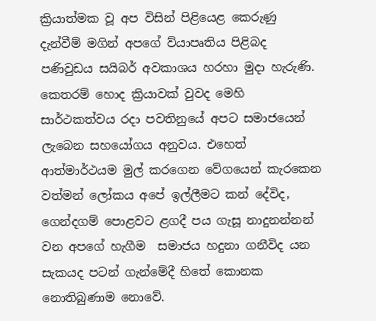ක්‍රියාත්මක වූ අප විසින් පිළියෙළ කෙරුණු දැන්වීම් මගින් අපගේ ව්යාපෘතිය පිළිබද පණිවුඩය සයිබර් අවකාශය හරහා මුදා හැරුණි. කෙතරම් හොද ක්‍රියාවක් වුවද මෙහි සාර්ථකත්වය රදා පවතිනුයේ අපට සමාජයෙන් ලැබෙන සහයෝගය අනුවය. එහෙත් ආත්මාර්ථයම මුල් කරගෙන වේගයෙන් කැරකෙන වත්මන් ලෝකය අපේ ඉල්ලීමට කන් දේවිද, ගෙන්දගම් පොළවට ළගදී පය ගැසූ නාදුනන්නන් වන අපගේ හැගීම  සමාජය හදුනා ගනීවිද යන සැකයද පටන් ගැන්මේදී හිතේ කොනක නොතිබුණාම නොවේ.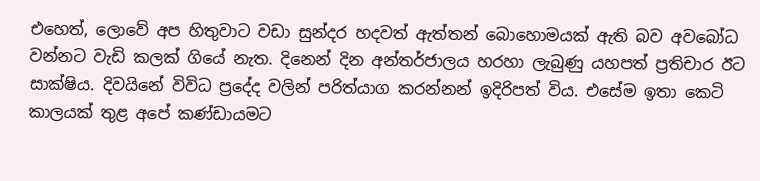එහෙත්, ලොවේ අප හිතුවාට වඩා සුන්දර හදවත් ඇත්තන් බොහොමයක් ඇති බව අවබෝධ වන්නට වැඩි කලක් ගියේ නැත. දිනෙන් දින අන්තර්ජාලය හරහා ලැබුණු යහපත් ප්‍රතිචාර ඊට සාක්ෂිය. දිවයිනේ විවිධ ප්‍රදේද වලින් පරිත්යාග කරන්නන් ඉදිරිපත් විය. එසේම ඉතා කෙටි කාලයක් තුළ අපේ කණ්ඩායමට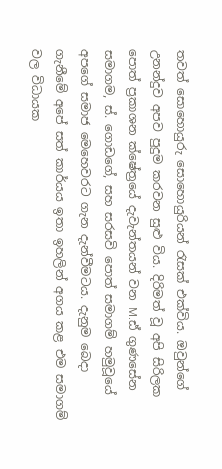තවත් සොහොයුරු සොහොයුරියන් රැසක් එක්විය. ඔවුන්ගේ උනන්දුව අපව පුදුම කරවන සුළු විය. දිරිමත් වූ අපි සිරිලක පොත් ප්‍රකාශන ක්ෂේත්‍රයේ දැවැන්තයන් වන M.ඪ් ගුණසේන සමාගම, ස්. ගොඩගේ, සහ සරසවි පොත් සමාගම් හමුවූයේ අපගේ සමාජ මෙහෙවරට ගැන දැන්වීමටය. දැනුම බෙදා ගැනීමේ අපේ සත් කාර්යය ඉතා ඉහලින් අගය කළ එම සමාගම් වල විධායක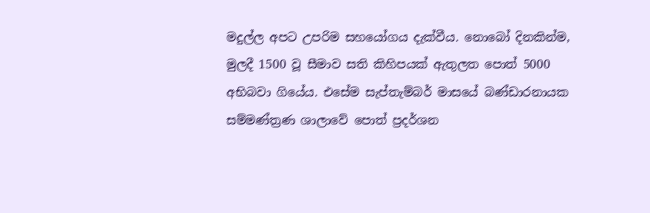මදුල්ල අපට උපරිම සහයෝගය දැක්වීය. නොබෝ දිනකින්ම, මුලදී 1500 වූ සීමාව සති කිහිපයක් ඇතුලත පොත් 5000 අභිබවා ගියේය. එසේම සැප්තැම්බර් මාසයේ බණ්ඩාරනායක සම්මණ්ත්‍රණ ශාලාවේ පොත් ප්‍රදර්ශන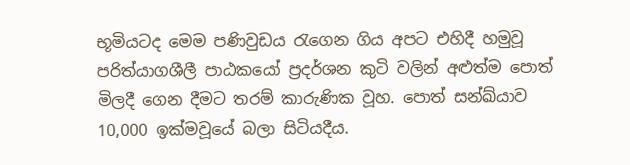භූමියටද මෙම පණිවුඩය රැගෙන ගිය අපට එහිදී හමුවූ පරිත්යාගශීලී පාඨකයෝ ප්‍රදර්ශන කුටි වලින් අළුත්ම පොත් මිලදී ගෙන දීමට තරම් කාරුණික වූහ. පොත් සන්ඛ්යාව 10,000 ඉක්මවූයේ බලා සිටියදීය.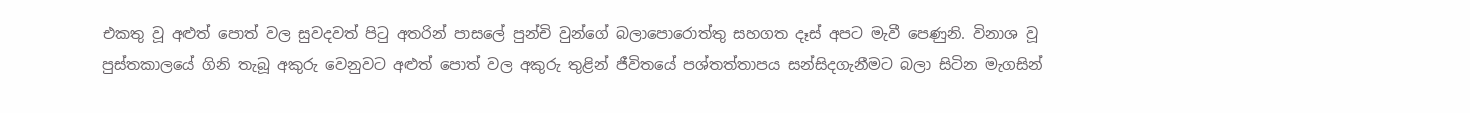එකතු වූ අළුත් පොත් වල සුවදවත් පිටු අතරින් පාසලේ පුන්චි වුන්ගේ බලාපොරොත්තු සහගත දෑස් අපට මැවී පෙණුනි. විනාශ වූ පුස්තකාලයේ ගිනි තැබූ අකුරු වෙනුවට අළුත් පොත් වල අකුරු තුළින් ජීවිතයේ පශ්තත්තාපය සන්සිදගැනීමට බලා සිටින මැගසින්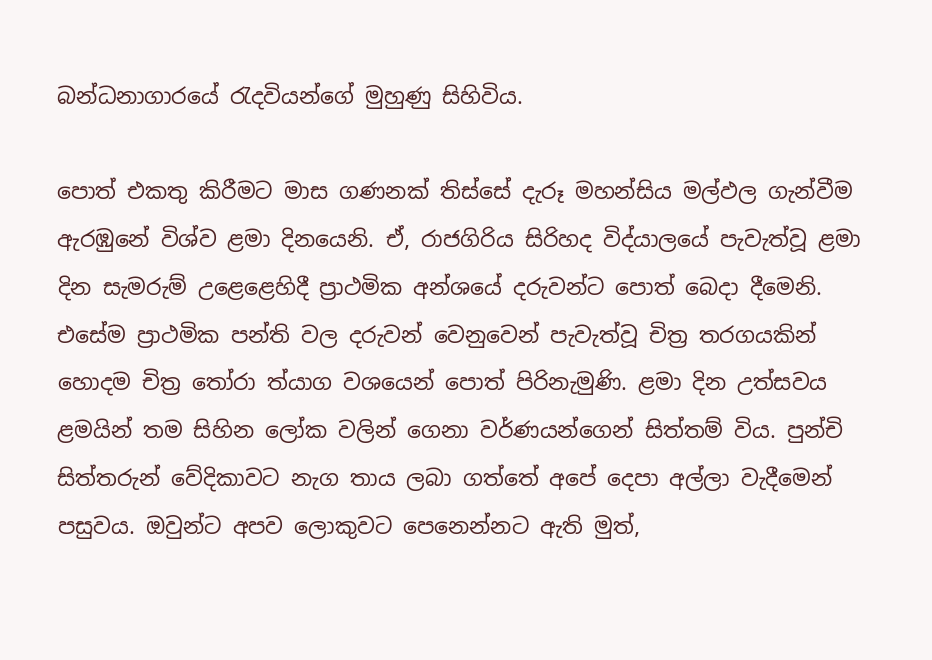බන්ධනාගාරයේ රැදවියන්ගේ මුහුණු සිහිවිය.

පොත් එකතු කිරීමට මාස ගණනක් තිස්සේ දැරූ මහන්සිය මල්ඵල ගැන්වීම ඇරඹුනේ විශ්ව ළමා දිනයෙනි. ඒ, රාජගිරිය සිරිහද විද්යාලයේ පැවැත්වූ ළමා දින සැමරුම් උළෙළෙහිදී ප්‍රාථමික අන්ශයේ දරුවන්ට පොත් බෙදා දීමෙනි. එසේම ප්‍රාථමික පන්ති වල දරුවන් වෙනුවෙන් පැවැත්වූ චිත්‍ර තරගයකින් හොදම චිත්‍ර තෝරා ත්යාග වශයෙන් පොත් පිරිනැමුණි. ළමා දින උත්සවය ළමයින් තම සිහින ලෝක වලින් ගෙනා වර්ණයන්ගෙන් සිත්තම් විය. පුන්චි සිත්තරුන් වේදිකාවට නැග තාය ලබා ගත්තේ අපේ දෙපා අල්ලා වැදීමෙන් පසුවය. ඔවුන්ට අපව ලොකුවට පෙනෙන්නට ඇති මුත්,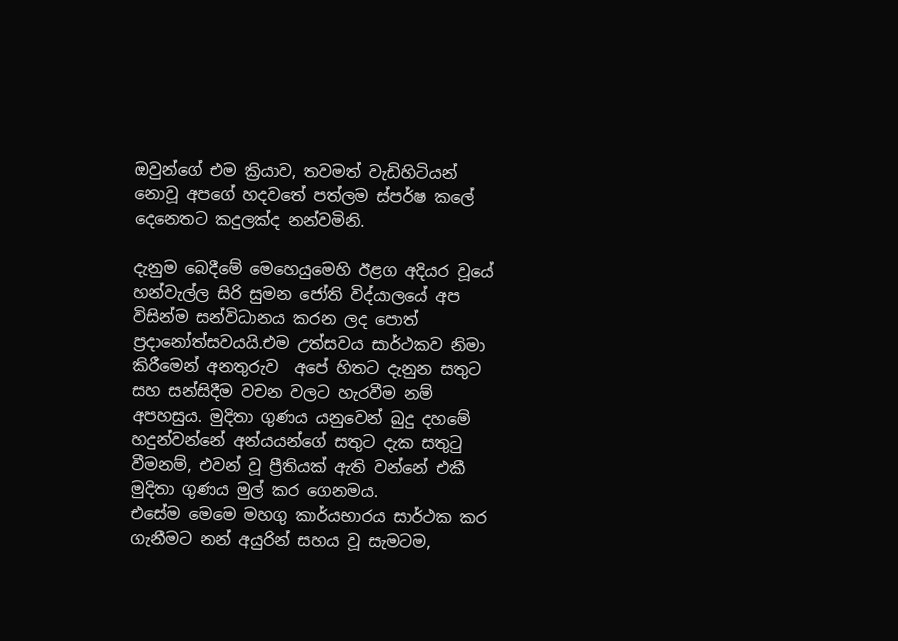ඔවුන්ගේ එම ක්‍රියාව, තවමත් වැඩිහිටියන් නොවූ අපගේ හදවතේ පත්ලම ස්පර්ෂ කලේ දෙනෙතට කදුලක්ද නන්වමිනි.

දැනුම බෙදීමේ මෙහෙයුමෙහි ඊළග අදියර වූයේ හන්වැල්ල සිරි සුමන ජෝති විද්යාලයේ අප විසින්ම සන්විධානය කරන ලද පොත් ප්‍රදානෝත්සවයයි.එම උත්සවය සාර්ථකව නිමා කිරීමෙන් අනතුරුව  අපේ හිතට දැනුන සතුට සහ සන්සිදීම වචන වලට හැරවීම නම් අපහසුය. මුදිතා ගුණය යනුවෙන් බුදු දහමේ හදුන්වන්නේ අන්යයන්ගේ සතුට දැක සතුටු වීමනම්, එවන් වූ ප්‍රීතියක් ඇති වන්නේ එකී මුදිතා ගුණය මුල් කර ගෙනමය.
එසේම මෙමෙ මහගු කාර්යභාරය සාර්ථක කර ගැනීමට නන් අයුරින් සහය වූ සැමටම,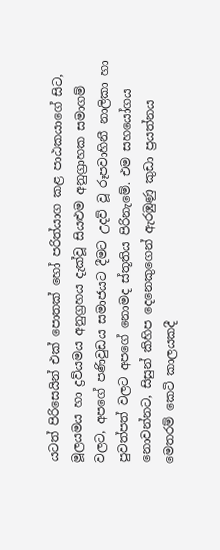යටත් පිරිසෙයින් එක් පොතක් හෝ පරිත්යාග කළ පාඨකයාගේ සිට, මූලයමය හා ද්‍රව්යමය අනුග්‍රහය දැක්වූ සියළුම අනුග්‍රාහක සමාගම් වලට, අපගේ පණිවුඩය සමාජයට දීමට උදව් වූ රූපවාහිනී නාලිකා හා පුවත්පත් වලට අපගේ නොමද ස්තූතිය පිරිනැමේ. එම සහයෝගය නොවන්නට, සිසුන් කිහිප දෙනෙකුගෙන් ඇරඹුණු කුඩා ප්‍රයත්නය මෙතරම් කෙටි කාලයකදී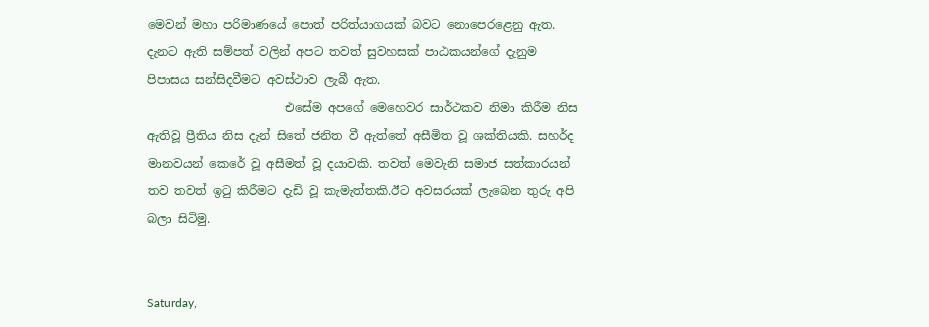මෙවන් මහා පරිමාණයේ පොත් පරිත්යාගයක් බවට නොපෙරළෙනු ඇත. දැනට ඇති සම්පත් වලින් අපට තවත් සුවහසක් පාඨකයන්ගේ දැනුම පිපාසය සන්සිදවීමට අවස්ථාව ලැබී ඇත.
                       එසේම අපගේ මෙහෙවර සාර්ථකව නිමා කිරීම නිස ඇතිවූ ප්‍රීතිය නිස දැන් සිතේ ජනිත වී ඇත්තේ අසීමිත වූ ශක්තියකි. සහර්ද මානවයන් කෙරේ වූ අසීමත් වූ දයාවකි. තවත් මෙවැනි සමාජ සත්කාරයන් තව තවත් ඉටු කිරීමට දැඩි වූ කැමැත්තකි.ඊට අවසරයක් ලැබෙන තුරු අපි බලා සිටිමු.


Saturday,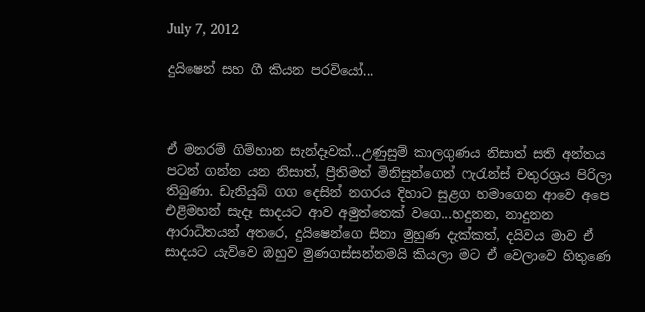July 7, 2012

දුයිෂෙන් සහ ගී කියන පරවියෝ...



ඒ මනරම් ගිම්හාන සැන්දෑවක්...උණුසුම් කාලගුණය නිසාත් සති අන්තය පටන් ගන්න යන නිසාත්, ප්‍රීතිමත් මිනිසුන්ගෙන් ෆැරැන්ස් චතුරශ්‍රය පිරිලා තිබුණා. ඩැනියුබ් ගග දෙසින් නගරය දිහාට සුළග හමාගෙන ආවෙ අපෙ එළිමහන් සැදෑ සාදයට ආව අමුත්තෙක් වගෙ...හදුනන, නාදුනන ආරාධිතයන් අතරෙ, දුයිෂෙන්ගෙ සිනා මුහුණ දැක්කත්, දයිවය මාව ඒ සාදයට යැව්වෙ ඔහුව මුණගස්සන්නමයි කියලා මට ඒ වෙලාවෙ හිතුණෙ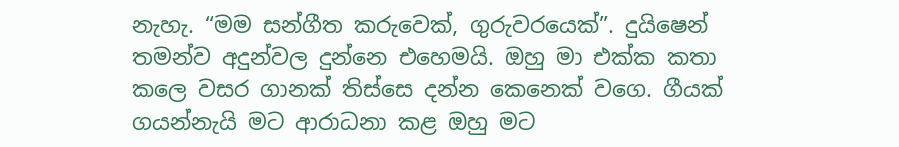නැහැ. “මම සන්ගීත කරුවෙක්, ගුරුවරයෙක්”. දුයිෂෙන් තමන්ව අදුන්වල දුන්නෙ එහෙමයි. ඔහු මා එක්ක කතා කලෙ වසර ගානක් තිස්සෙ දන්න කෙනෙක් වගෙ. ගීයක් ගයන්නැයි මට ආරාධනා කළ ඔහු මට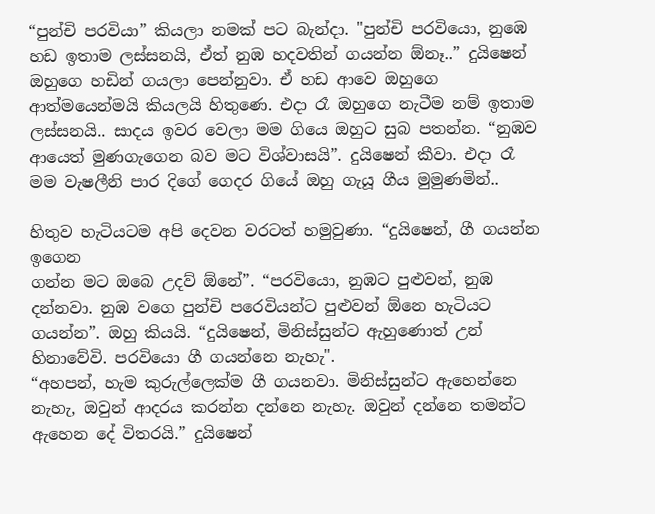“පුන්චි පරවියා” කියලා නමක් පට බැන්දා. "පුන්චි පරවියො, නුඹෙ හඩ ඉතාම ලස්සනයි, ඒත් නුඹ හදවතින් ගයන්න ඕනෑ..” දුයිෂෙන් ඔහුගෙ හඩින් ගයලා පෙන්නුවා. ඒ හඩ ආවෙ ඔහුගෙ ආත්මයෙන්මයි කියලයි හිතුණෙ. එදා රෑ ඔහුගෙ නැටීම නම් ඉතාම ලස්සනයි.. සාදය ඉවර වෙලා මම ගියෙ ඔහුට සුබ පතන්න. “නුඹව ආයෙත් මුණගැගෙන බව මට විශ්වාසයි”. දුයිෂෙන් කීවා. එදා රෑ මම වැෂලීනි පාර දිගේ ගෙදර ගියේ ඔහු ගැයූ ගීය මුමුණමින්..

හිතුව හැටියටම අපි දෙවන වරටත් හමුවුණා. “දුයිෂෙන්, ගී ගයන්න ඉගෙන
ගන්න මට ඔබෙ උදව් ඕනේ”. “පරවියො, නුඹට පුළුවන්, නුඹ දන්නවා. නුඹ වගෙ පුන්චි පරෙවියන්ට පුළුවන් ඕනෙ හැටියට ගයන්න”. ඔහු කියයි. “දුයිෂෙන්, මිනිස්සුන්ට ඇහුණොත් උන් හිනාවේවි. පරවියො ගී ගයන්නෙ නැහැ".
“අහපන්, හැම කුරුල්ලෙක්ම ගී ගයනවා. මිනිස්සුන්ට ඇහෙන්නෙ නැහැ, ඔවුන් ආදරය කරන්න දන්නෙ නැහැ. ඔවුන් දන්නෙ තමන්ට ඇහෙන දේ විතරයි.” දුයිෂෙන්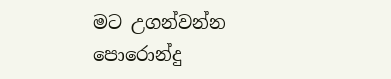මට උගන්වන්න පොරොන්දු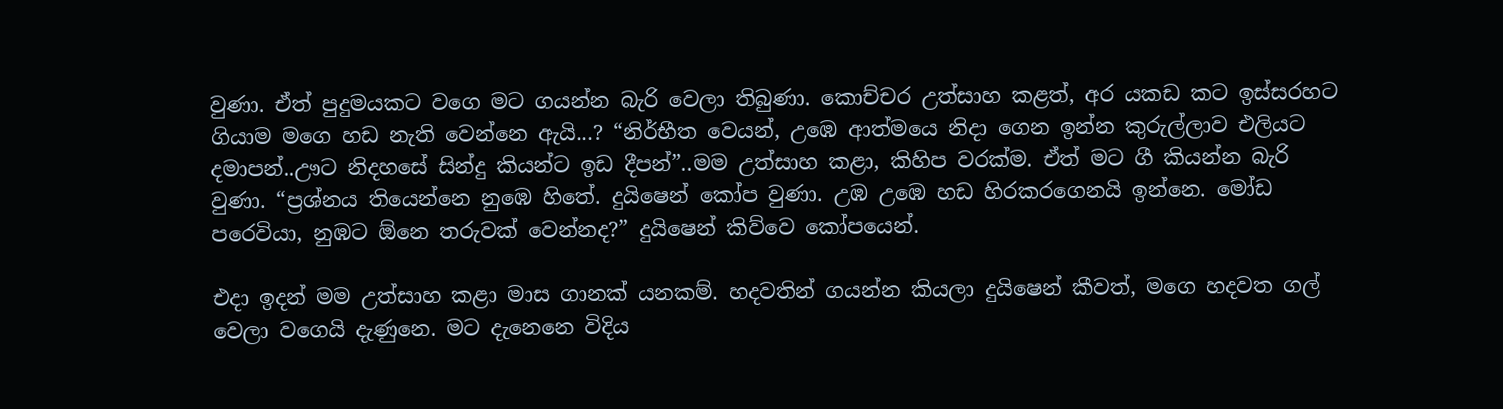වුණා. ඒත් පුදුමයකට වගෙ මට ගයන්න බැරි වෙලා තිබුණා. කොච්චර උත්සාහ කළත්, අර යකඩ කට ඉස්සරහට ගියාම මගෙ හඩ නැති වෙන්නෙ ඇයි...? “නිර්භීත වෙයන්, උඹෙ ආත්මයෙ නිදා ගෙන ඉන්න කුරුල්ලාව එලියට දමාපන්..ඌට නිදහසේ සින්දු කියන්ට ඉඩ දීපන්”..මම උත්සාහ කළා, කිහිප වරක්ම. ඒත් මට ගී කියන්න බැරි වුණා. “ප්‍රශ්නය තියෙන්නෙ නුඹෙ හිතේ. දුයිෂෙන් කෝප වුණා. උඹ උඹෙ හඩ හිරකරගෙනයි ඉන්නෙ. මෝඩ පරෙවියා, නුඹට ඕනෙ තරුවක් වෙන්නද?” දුයිෂෙන් කිව්වෙ කෝපයෙන්.

එදා ඉදන් මම උත්සාහ කළා මාස ගානක් යනකම්. හදවතින් ගයන්න කියලා දුයිෂෙන් කීවත්, මගෙ හදවත ගල් වෙලා වගෙයි දැණුනෙ. මට දැනෙනෙ විදිය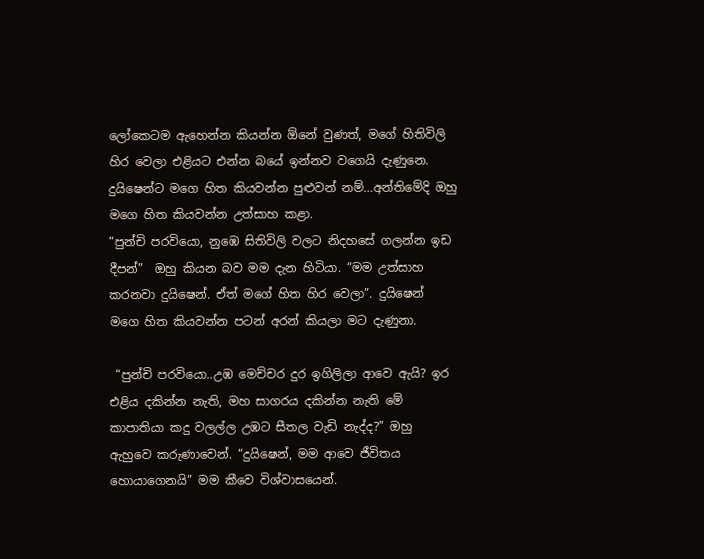ලෝකෙටම ඇහෙන්න කියන්න ඕනේ වුණත්, මගේ හිතිවිලි හිර වෙලා එළියට එන්න බයේ ඉන්නව වගෙයි දැණුනෙ. දුයිෂෙන්ට මගෙ හිත කියවන්න පුළුවන් නම්…අන්තිමේදි ඔහු මගෙ හිත කියවන්න උත්සාහ කළා.
“පුන්චි පරවියො, නුඹෙ සිතිවිලි වලට නිදහසේ ගලන්න ඉඩ දීපන්”  ඔහු කියන බව මම දැන හිටියා. “මම උත්සාහ කරනවා දුයිෂෙන්. ඒත් මගේ හිත හිර වෙලා”. දුයිෂෙන් මගෙ හිත කියවන්න පටන් අරන් කියලා මට දැණුනා.

 “පුන්චි පරවියො..උඹ මෙච්චර දුර ඉගිලිලා ආවෙ ඇයි? ඉර එළිය දකින්න නැති, මහ සාගරය දකින්න නැති මේ කාපාතියා කදු වලල්ල උඹට සීතල වැඩි නැද්ද?” ඔහු ඇහුවෙ කරුණාවෙන්. “දුයිෂෙන්, මම ආවෙ ජීවිතය හොයාගෙනයි” මම කීවෙ විශ්වාසයෙන්.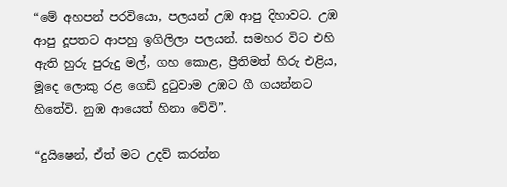“මේ අහපන් පරවියො, පලයන් උඹ ආපු දිහාවට. උඹ ආපු දූපතට ආපහු ඉගිලිලා පලයන්. සමහර විට එහි ඇති හුරු පුරුදු මල්, ගහ කොළ, ප්‍රීතිමත් හිරු එළිය, මූදෙ ලොකු රළ ගෙඩි දුටුවාම උඹට ගී ගයන්නට හිතේවි. නුඹ ආයෙත් හිනා වේවි”.

“දුයිෂෙන්, ඒත් මට උදව් කරන්න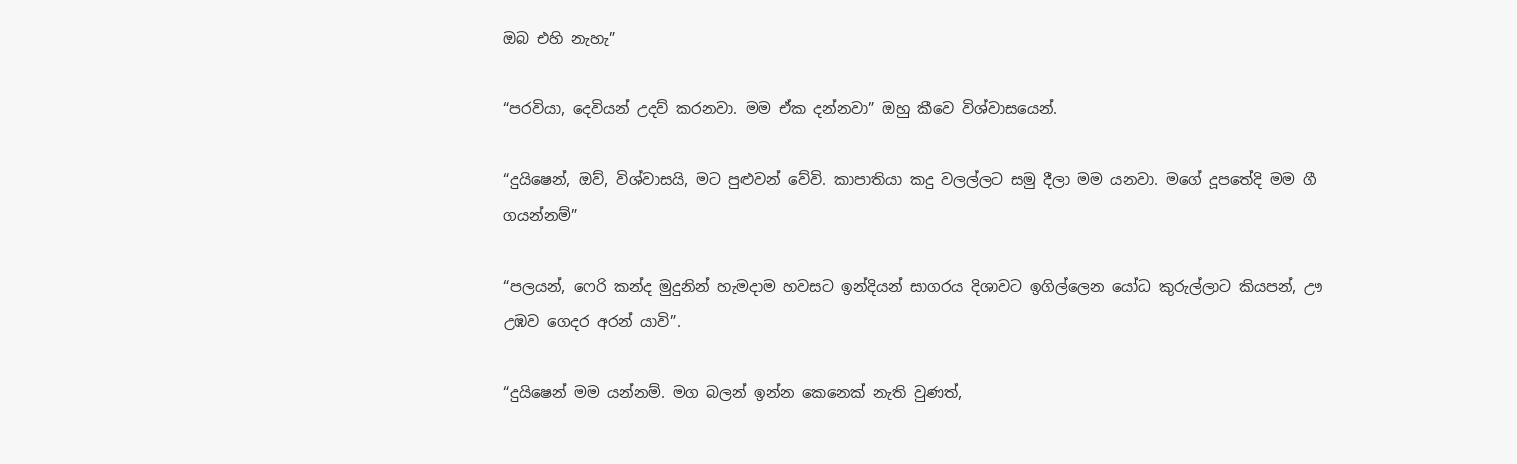ඔබ එහි නැහැ”

“පරවියා, දෙවියන් උදව් කරනවා. මම ඒක දන්නවා” ඔහු කීවෙ විශ්වාසයෙන්.

“දුයිෂෙන්, ඔව්, විශ්වාසයි, මට පුළුවන් වේවි. කාපාතියා කදු වලල්ලට සමු දීලා මම යනවා. මගේ දූපතේදි මම ගී ගයන්නම්”

“පලයන්, ෆෙරි කන්ද මුදුනින් හැමදාම හවසට ඉන්දියන් සාගරය දිශාවට ඉගිල්ලෙන යෝධ කුරුල්ලාට කියපන්, ඌ උඹව ගෙදර අරන් යාවි”.

“දුයිෂෙන් මම යන්නම්. මග බලන් ඉන්න කෙනෙක් නැති වුණත්,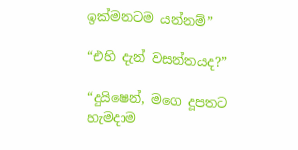ඉක්මනටම යන්නම්”

“එහි දැන් වසන්තයද?”

“දුයිෂෙන්, මගෙ දූපතට හැමදාම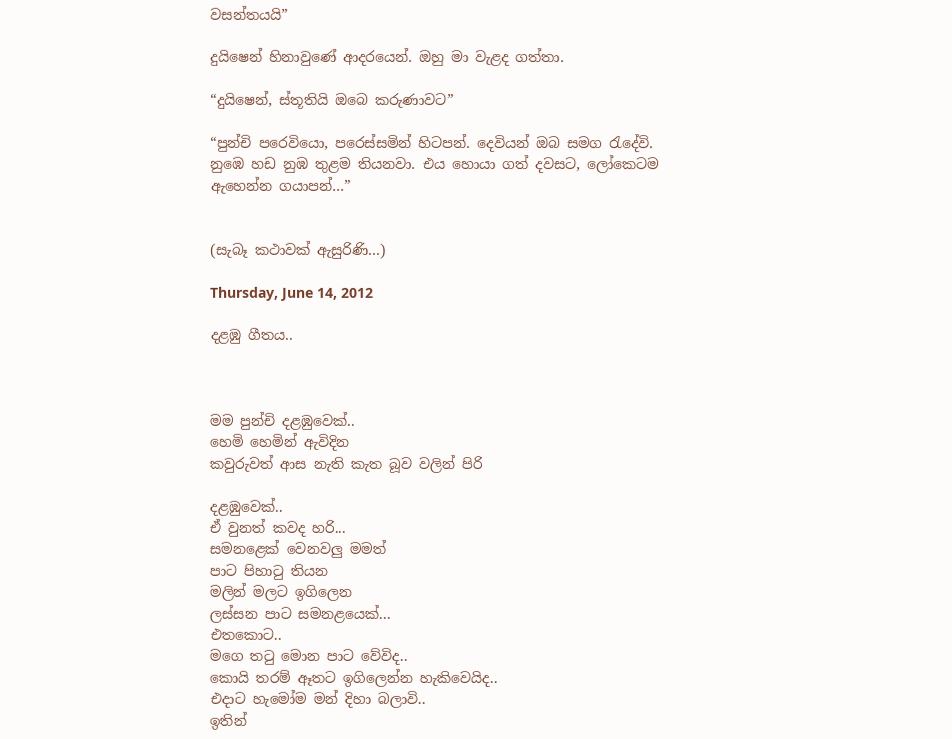වසන්තයයි”

දුයිෂෙන් හිනාවුණේ ආදරයෙන්. ඔහු මා වැළද ගත්තා.

“දුයිෂෙන්, ස්තූතියි ඔබෙ කරුණාවට”

“පුන්චි පරෙවියො, පරෙස්සමින් හිටපන්. දෙවියන් ඔබ සමග රැදේවි. නුඹෙ හඩ නුඹ තුළම තියනවා. එය හොයා ගත් දවසට, ලෝකෙටම ඇහෙන්න ගයාපන්…”


(සැබෑ කථාවක් ඇසුරිණි...)

Thursday, June 14, 2012

දළඹු ගීතය..



මම පුන්චි දළඹුවෙක්..
හෙමි හෙමින් ඇවිදින
කවුරුවත් ආස නැති කැත බූව වලින් පිරි

දළඹුවෙක්..
ඒ වුනත් කවද හරි...
සමනළෙක් වෙනවලු මමත්
පාට පිහාටු තියන
මලින් මලට ඉගිලෙන
ලස්සන පාට සමනළයෙක්...
එතකොට..
මගෙ තටු මොන පාට වේවිද..
කොයි තරම් ඈතට ඉගිලෙන්න හැකිවෙයිද..
එදාට හැමෝම මන් දිහා බලාවි..
ඉතින්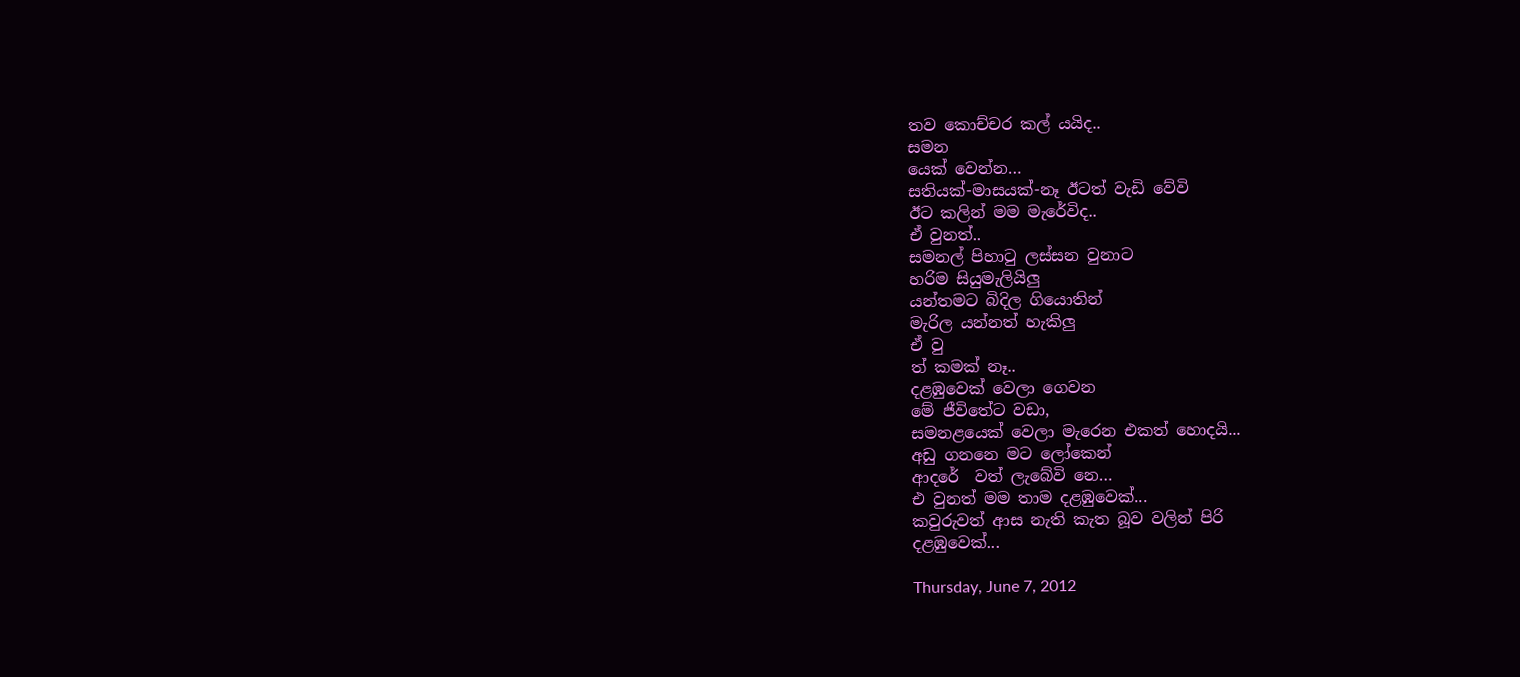තව කොච්චර කල් යයිද..
සමන
යෙක් වෙන්න…
සතියක්-මාසයක්-නෑ ඊටත් වැඩි වේවි
ඊට කලින් මම මැරේවිද..
ඒ වුනත්..
සමනල් පිහාටු ලස්සන වුනාට
හරිම සියුමැලියිලු
යන්තමට බිදිල ගියොතින්
මැරිල යන්නත් හැකිලු
ඒ වු
ත් කමක් නෑ..
දළඹුවෙක් වෙලා ගෙවන
මේ ජීවිතේට වඩා,
සමනළයෙක් වෙලා මැරෙන එකත් හොදයි...
අඩු ගනනෙ මට ලෝකෙන්
ආදරේ  වත් ලැබේවි නෙ…
එ වුනත් මම තාම දළඹුවෙක්...
කවුරුවත් ආස නැති කැත බූව වලින් පිරි
දළඹුවෙක්...

Thursday, June 7, 2012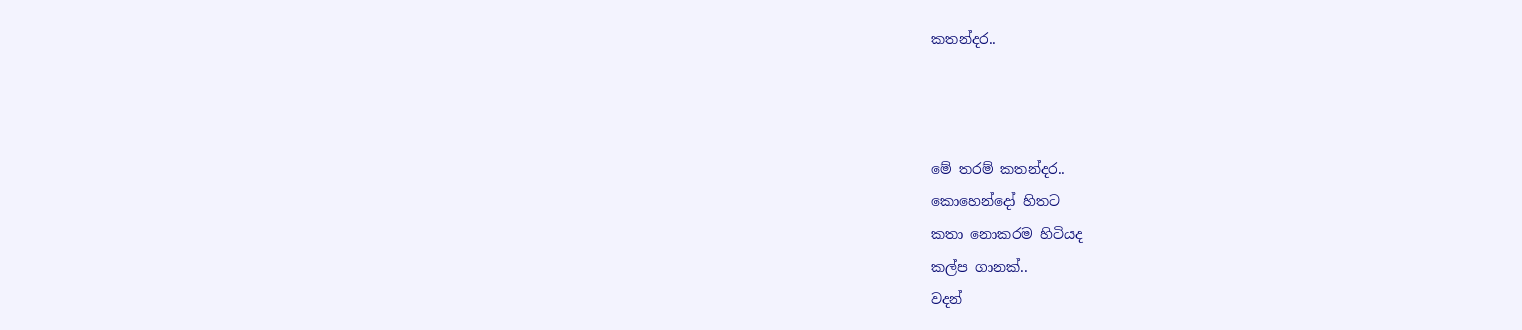කතන්දර..



මේ තරම් කතන්දර..
කොහෙන්දෝ හිතට
කතා නොකරම හිටියද
කල්ප ගානක්..
වදන්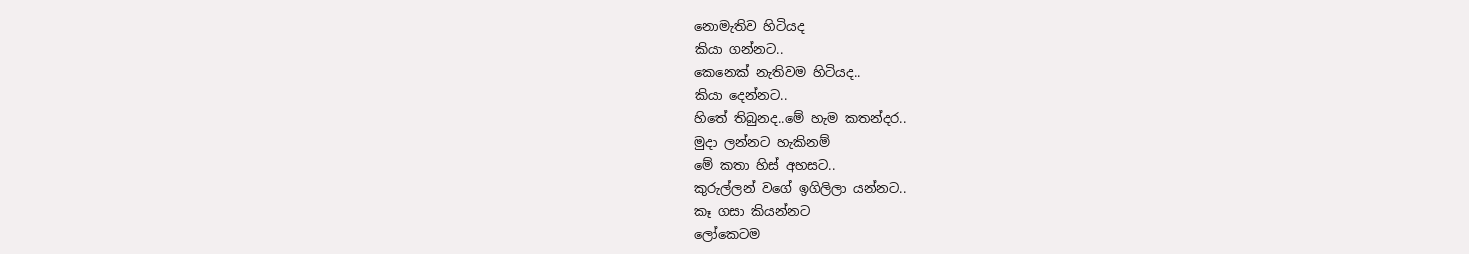නොමැතිව හිටියද
කියා ගන්නට..
කෙනෙක් නැතිවම හිටියද..
කියා දෙන්නට..
හිතේ තිබුනද..මේ හැම කතන්දර..
මුදා ලන්නට හැකිනම්
මේ කතා හිස් අහසට..
කුරුල්ලන් වගේ ඉගිලිලා යන්නට..
කෑ ගසා කියන්නට
ලෝකෙටම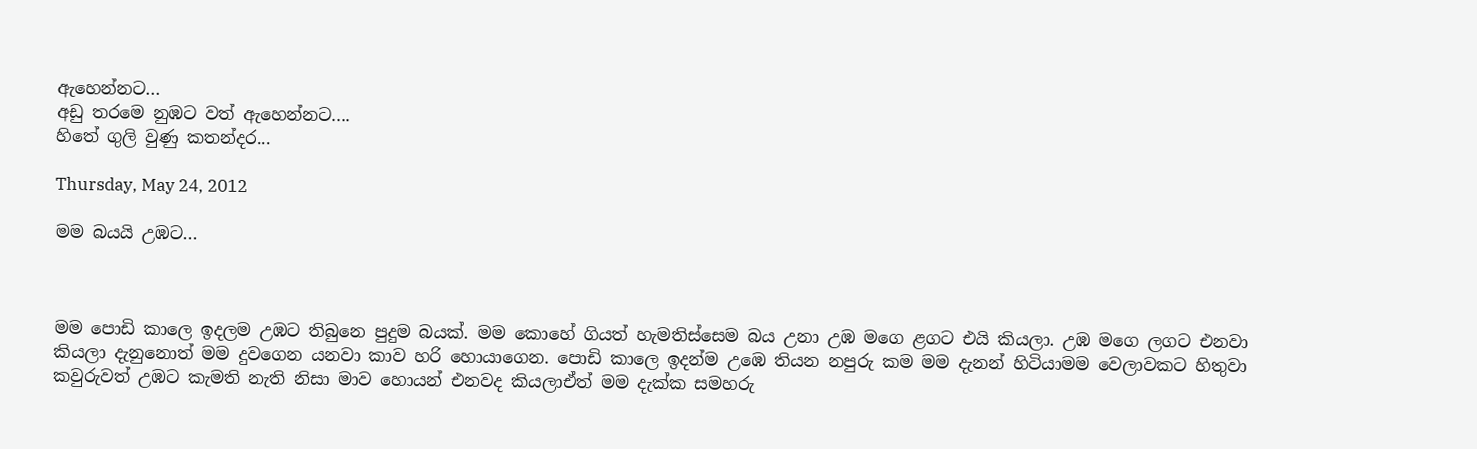ඇහෙන්නට...
අඩු තරමෙ නුඹට වත් ඇහෙන්නට....
හිතේ ගුලි වුණු කතන්දර...

Thursday, May 24, 2012

මම බයයි උඹට...



මම පොඩි කාලෙ ඉදලම උඹට තිබුනෙ පුදුම බයක්. මම කොහේ ගියත් හැමතිස්සෙම බය උනා උඹ මගෙ ළගට එයි කියලා. උඹ මගෙ ලගට එනවා කියලා දැනුනොත් මම දුවගෙන යනවා කාව හරි හොයාගෙන. පොඩි කාලෙ ඉදන්ම උඹෙ තියන නපුරු කම මම දැනන් හිටියාමම වෙලාවකට හිතුවා කවුරුවත් උඹට කැමති නැති නිසා මාව හොයන් එනවද කියලාඒත් මම දැක්ක සමහරු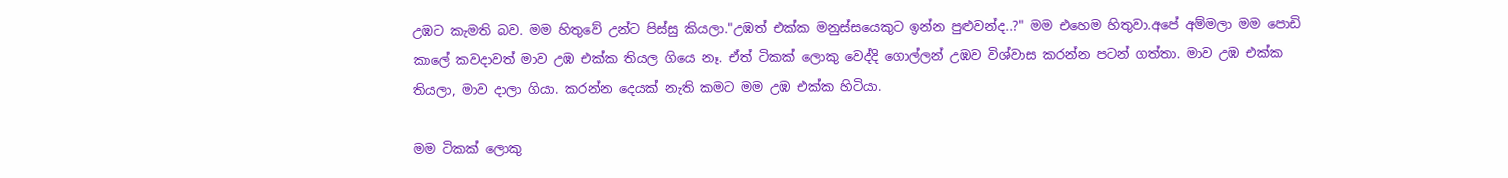උඹට කැමති බව. මම හිතුවේ උන්ට පිස්සු කියලා."උඹත් එක්ක මනුස්සයෙකුට ඉන්න පුළුවන්ද..?" මම එහෙම හිතුවා.අපේ අම්මලා මම පොඩි කාලේ කවදාවත් මාව උඹ එක්ක තියල ගියෙ නෑ. ඒත් ටිකක් ලොකු වෙද්දි ගොල්ලන් උඹව විශ්වාස කරන්න පටන් ගත්තා. මාව උඹ එක්ක තියලා, මාව දාලා ගියා. කරන්න දෙයක් නැති කමට මම උඹ එක්ක හිටියා.

මම ටිකක් ලොකු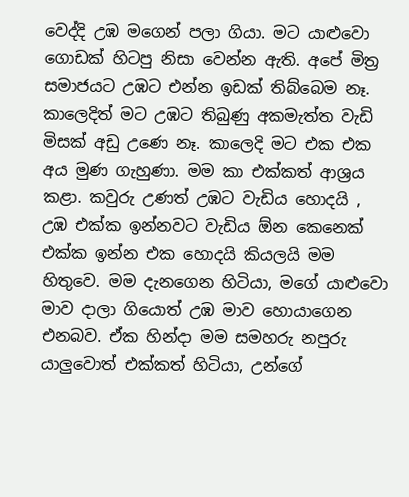වෙද්දි උඹ මගෙන් පලා ගියා. මට යාළුවො ගොඩක් හිටපු නිසා වෙන්න ඇති. අපේ මිත්‍ර සමාජයට උඹට එන්න ඉඩක් තිබ්බෙම නෑ. කාලෙදිත් මට උඹට තිබුණු අකමැත්ත වැඩි මිසක් අඩු උණෙ නෑ. කාලෙදි මට එක එක අය මුණ ගැහුණා. මම කා එක්කත් ආශ්‍රය කළා. කවුරු උණත් උඹට වැඩිය හොදයි , උඹ එක්ක ඉන්නවට වැඩිය ඕන කෙනෙක් එක්ක ඉන්න එක හොදයි කියලයි මම හිතුවෙ. මම දැනගෙන හිටියා, මගේ යාළුවො මාව දාලා ගියොත් උඹ මාව හොයාගෙන එනබව. ඒක හින්දා මම සමහරු නපුරු යාලුවොත් එක්කත් හිටියා, උන්ගේ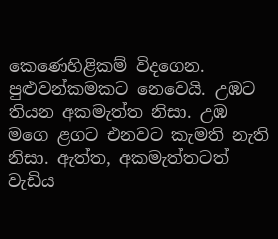කෙණෙහිළිකම් විදගෙන. පුළුවන්කමකට නෙවෙයි. උඹට තියන අකමැත්ත නිසා. උඹ මගෙ ළගට එනවට කැමති නැති නිසා. ඇත්ත, අකමැත්තටත් වැඩිය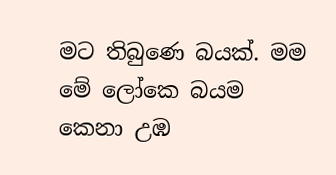මට තිබුණෙ බයක්. මම මේ ලෝකෙ බයම කෙනා උඹ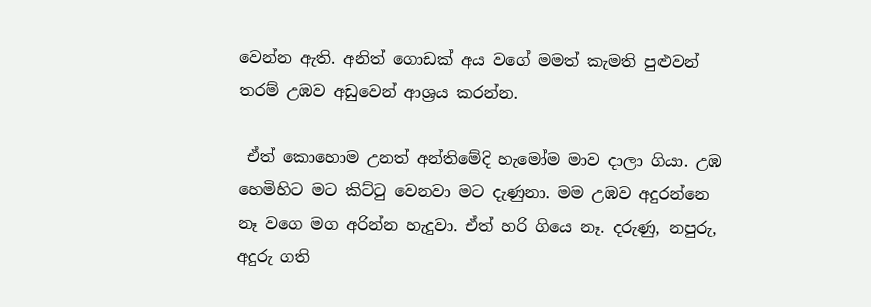වෙන්න ඇති. අනිත් ගොඩක් අය වගේ මමත් කැමති පුළුවන් තරම් උඹව අඩුවෙන් ආශ්‍රය කරන්න.

 ඒත් කොහොම උනත් අන්තිමේදි හැමෝම මාව දාලා ගියා. උඹ හෙමිහිට මට කිට්ටු වෙනවා මට දැණුනා. මම උඹව අදුරන්නෙ නෑ වගෙ මග අරින්න හැදුවා. ඒත් හරි ගියෙ නෑ. දරුණු, නපුරු, අදුරු ගති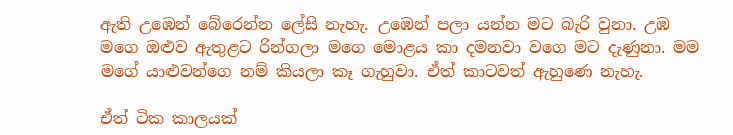ඇති උඹෙන් බේරෙන්න ලේසි නැහැ. උඹෙන් පලා යන්න මට බැරි වුනා. උඹ මගෙ ඔළුව ඇතුළට රින්ගලා මගෙ මොළය කා දමනවා වගෙ මට දැණුනා. මම මගේ යාළුවන්ගෙ නම් කියලා කෑ ගැහුවා. ඒත් කාටවත් ඇහුණෙ නැහැ.

ඒත් ටික කාලයක්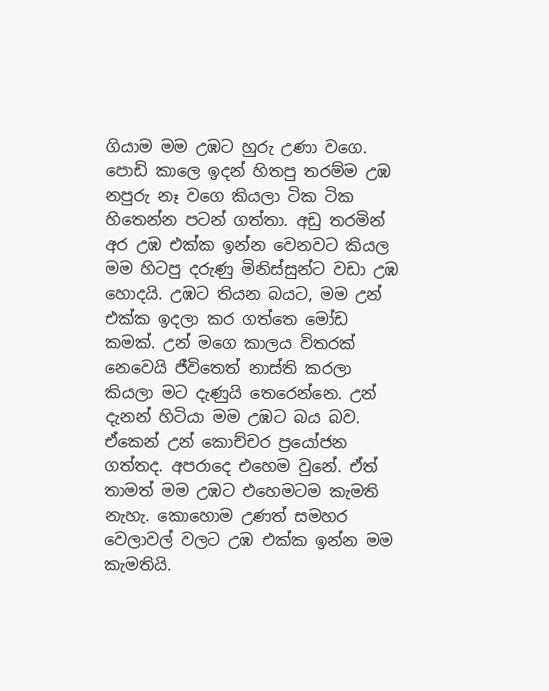ගියාම මම උඹට හුරු උණා වගෙ. පොඩි කාලෙ ඉදන් හිතපු තරම්ම උඹ නපුරු නෑ වගෙ කියලා ටික ටික හිතෙන්න පටන් ගත්තා. අඩු තරමින් අර උඹ එක්ක ඉන්න වෙනවට කියල මම හිටපු දරුණු මිනිස්සුන්ට වඩා උඹ හොදයි. උඹට තියන බයට, මම උන් එක්ක ඉදලා කර ගත්තෙ මෝඩ කමක්. උන් මගෙ කාලය විතරක් නෙවෙයි ජීවිතෙත් නාස්ති කරලා කියලා මට දැණුයි තෙරෙන්නෙ. උන් දැනන් හිටියා මම උඹට බය බව. ඒකෙන් උන් කොච්චර ප්‍රයෝජන ගත්තද. අපරාදෙ එහෙම වුනේ. ඒත් තාමත් මම උඹට එහෙමටම කැමති නැහැ. කොහොම උණත් සමහර වෙලාවල් වලට උඹ එක්ක ඉන්න මම කැමතියි.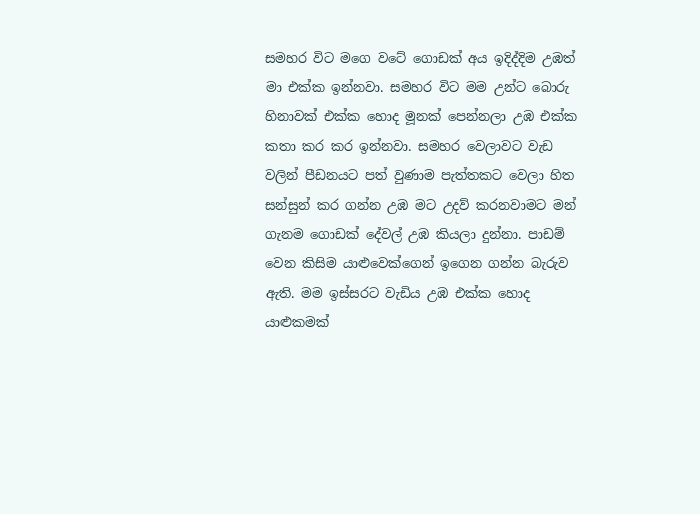සමහර විට මගෙ වටේ ගොඩක් අය ඉදිද්දිම උඹත් මා එක්ක ඉන්නවා. සමහර විට මම උන්ට බොරු හිනාවක් එක්ක හොද මූනක් පෙන්නලා උඹ එක්ක කතා කර කර ඉන්නවා. සමහර වෙලාවට වැඩ වලින් පීඩනයට පත් වුණාම පැත්තකට වෙලා හිත සන්සුන් කර ගන්න උඹ මට උදව් කරනවාමට මන් ගැනම ගොඩක් දේවල් උඹ කියලා දුන්නා. පාඩම් වෙන කිසිම යාළුවෙක්ගෙන් ඉගෙන ගන්න බැරුව ඇති. මම ඉස්සරට වැඩිය උඹ එක්ක හොද යාළුකමක්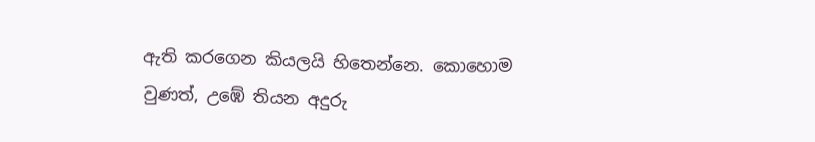ඇති කරගෙන කියලයි හිතෙන්නෙ. කොහොම වුණත්, උඹේ තියන අදුරු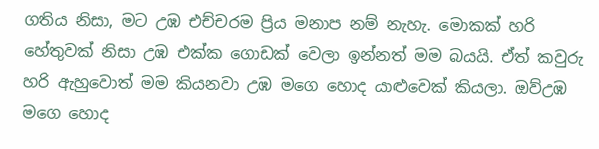ගතිය නිසා, මට උඹ එච්චරම ප්‍රිය මනාප නම් නැහැ. මොකක් හරි හේතුවක් නිසා උඹ එක්ක ගොඩක් වෙලා ඉන්නත් මම බයයි. ඒත් කවුරු හරි ඇහුවොත් මම කියනවා උඹ මගෙ හොද යාළුවෙක් කියලා. ඔව්උඹ මගෙ හොද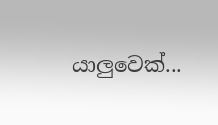යාලුවෙක්...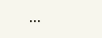...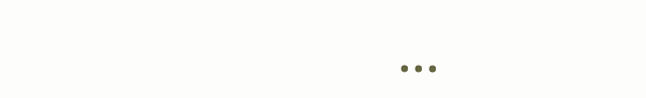...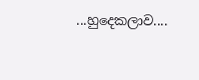...හුදෙකලාව....